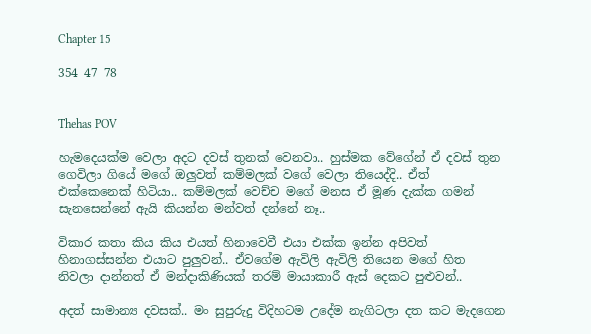Chapter 15

354 47 78


Thehas POV

හැමදෙයක්ම වෙලා අදට දවස් තුනක් වෙනවා.. හුස්මක වේගේන් ඒ දවස් තුන ගෙවිලා ගියේ මගේ ඔලුවත් කම්මලක් වගේ වෙලා තියෙද්දි.. ඒත් එක්කෙනෙක් හිටියා.. කම්මලක් වෙච්ච මගේ මනස ඒ මූණ දැක්ක ගමන් සැනසෙන්නේ ඇයි කියන්න මන්වත් දන්නේ නෑ..

විකාර කතා කිය කිය එයත් හිනාවෙවී එයා එක්ක ඉන්න අපිවත් හිනාගස්සන්න එයාට පුලුවන්.. ඒවගේම ඇවිලි ඇවිලි තියෙන මගේ හිත නිවලා දාන්නත් ඒ මන්දාකිණියක් තරම් මායාකාරී ඇස් දෙකට පුළුවන්..

අදත් සාමාන්‍ය දවසක්.. මං සුපුරුදු විදිහටම උදේම නැගිටලා දත කට මැදගෙන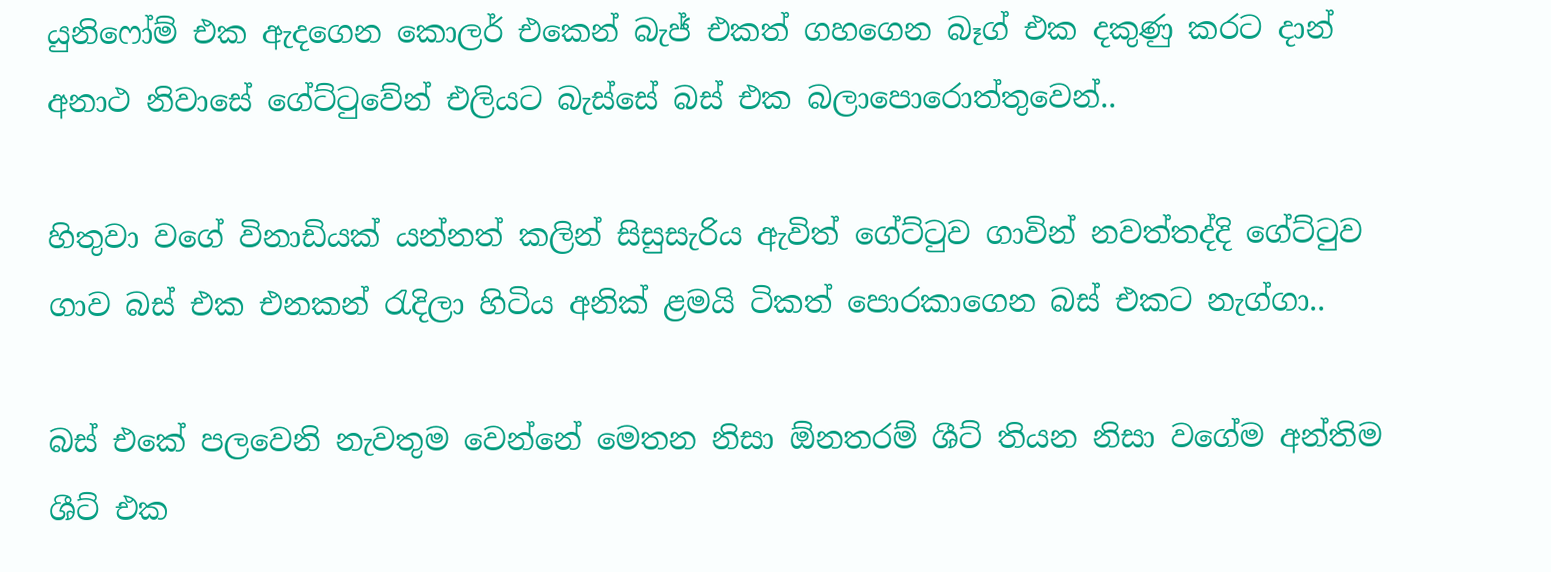යුනිෆෝම් එක ඇදගෙන කොලර් එකෙන් බැජ් එකත් ගහගෙන බෑග් එක දකුණු කරට දාන් අනාථ නිවාසේ ගේට්ටුවේන් එලියට බැස්සේ බස් එක බලාපොරොත්තුවෙන්..

හිතුවා වගේ විනාඩියක් යන්නත් කලින් සිසුසැරිය ඇවිත් ගේට්ටුව ගාවින් නවත්තද්දි ගේට්ටුව ගාව බස් එක එනකන් රැදිලා හිටිය අනික් ළමයි ටිකත් පොරකාගෙන බස් එකට නැග්ගා..

බස් එකේ පලවෙනි නැවතුම වෙන්නේ මෙතන නිසා ඕනතරම් ශීට් තියන නිසා වගේම අන්තිම ශීට් එක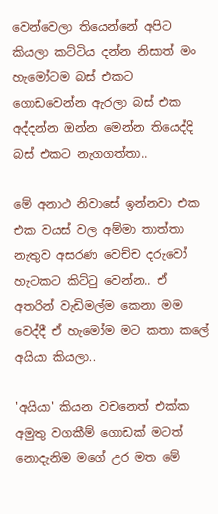වෙන්වෙලා තියෙන්නේ අපිට කියලා කට්ටිය දන්න නිසාත් මං හැමෝටම බස් එකට ගොඩවෙන්න ඇරලා බස් එක අද්දන්න ඔන්න මෙන්න තියෙද්දි බස් එකට නැගගත්තා..

මේ අනාථ නිවාසේ ඉන්නවා එක එක වයස් වල අම්මා තාත්තා නැතුව අසරණ වෙච්ච දරුවෝ හැටකට කිට්ටු වෙන්න.. ඒ අතරින් වැඩිමල්ම කෙනා මම වෙද්දී ඒ හැමෝම මට කතා කලේ අයියා කියලා..

'අයියා' කියන වචනෙත් එක්ක අමුතු වගකීම් ගොඩක් මටත් නොදැනිම මගේ උර මත මේ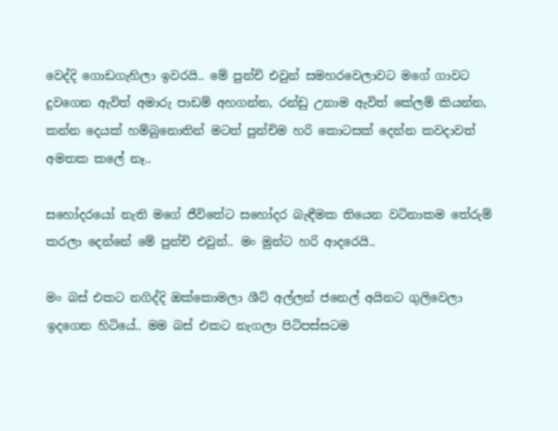වෙද්දි ගොඩගැහිලා ඉවරයි.. මේ පුන්චි එවුන් සමහරවෙලාවට මගේ ගාවට දුවගෙන ඇවිත් අමාරු පාඩම් අහගන්න, රන්ඩු උනාම ඇවිත් කේලම් කියන්න, කන්න දෙයක් හම්බුනොතින් මටත් පුන්චිම හරි කොටසක් දෙන්න කවදාවත් අමතක කලේ නෑ..

සහෝදරයෝ නැති මගේ ජීවිතේට සහෝදර බැඳීමක තියෙන වටිනාකම තේරුම් කරලා දෙන්නේ මේ පුන්චි එවුන්.. මං මුන්ට හරි ආදරෙයි..

මං බස් එකට නගිද්දි ඔක්කොමලා ශීට් අල්ලන් ජනෙල් අයිනට ගුලිවෙලා ඉදගෙන හිටියේ.. මම බස් එකට නැගලා පිටිපස්සටම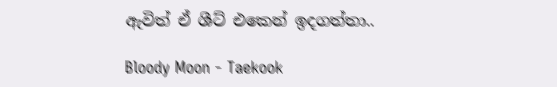ඇවිත් ඒ ශීට් එකෙන් ඉදගත්තා..

Bloody Moon - Taekook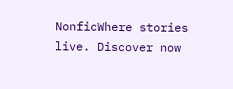NonficWhere stories live. Discover now